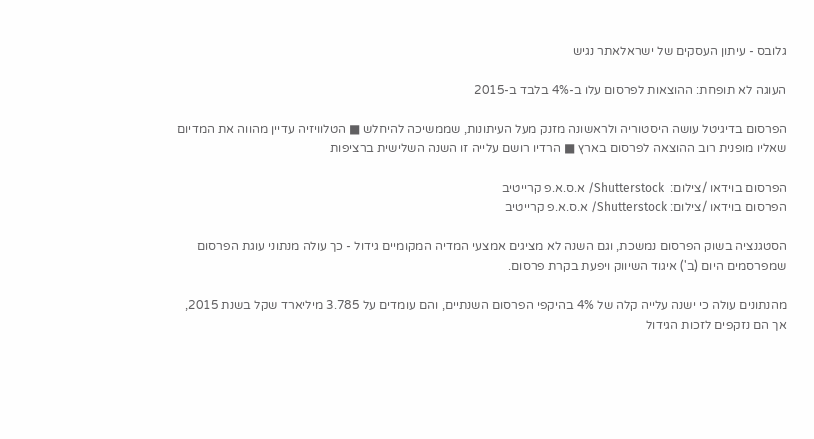גלובס - עיתון העסקים של ישראלאתר נגיש

העוגה לא תופחת: ההוצאות לפרסום עלו ב-4% בלבד ב-2015

הפרסום בדיגיטל עושה היסטוריה ולראשונה מזנק מעל העיתונות, שממשיכה להיחלש ■ הטלוויזיה עדיין מהווה את המדיום שאליו מופנית רוב ההוצאה לפרסום בארץ ■ הרדיו רושם עלייה זו השנה השלישית ברציפות

הפרסום בוידאו /צילום:  Shutterstock/ א.ס.א.פ קרייטיב
הפרסום בוידאו /צילום: Shutterstock/ א.ס.א.פ קרייטיב

הסטגנציה בשוק הפרסום נמשכת, וגם השנה לא מציגים אמצעי המדיה המקומיים גידול - כך עולה מנתוני עוגת הפרסום שמפרסמים היום (ב') איגוד השיווק ויפעת בקרת פרסום.

מהנתונים עולה כי ישנה עלייה קלה של 4% בהיקפי הפרסום השנתיים, והם עומדים על 3.785 מיליארד שקל בשנת 2015, אך הם נזקפים לזכות הגידול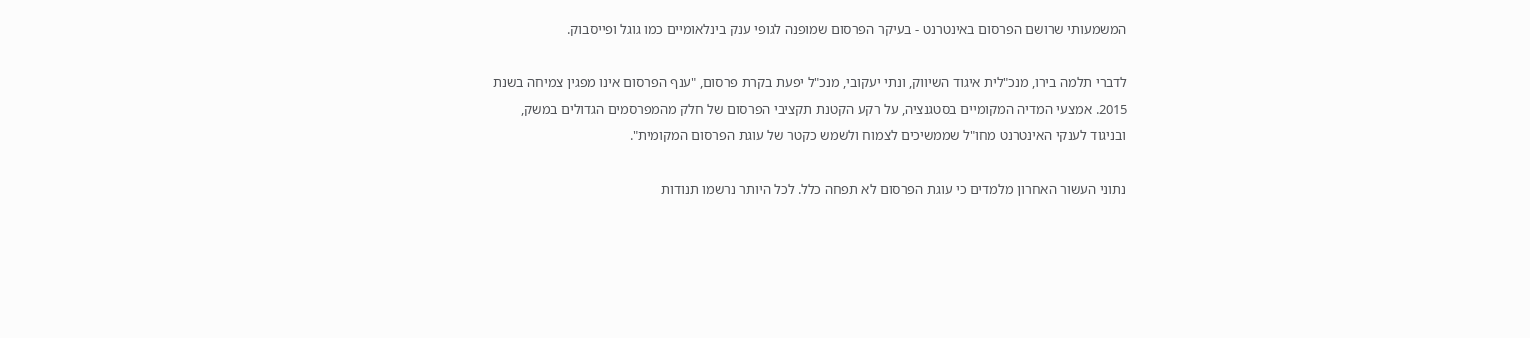המשמעותי שרושם הפרסום באינטרנט - בעיקר הפרסום שמופנה לגופי ענק בינלאומיים כמו גוגל ופייסבוק.

לדברי תלמה בירו, מנכ"לית איגוד השיווק, ונתי יעקובי, מנכ"ל יפעת בקרת פרסום, "ענף הפרסום אינו מפגין צמיחה בשנת 2015. אמצעי המדיה המקומיים בסטגנציה, על רקע הקטנת תקציבי הפרסום של חלק מהמפרסמים הגדולים במשק, ובניגוד לענקי האינטרנט מחו"ל שממשיכים לצמוח ולשמש כקטר של עוגת הפרסום המקומית".

נתוני העשור האחרון מלמדים כי עוגת הפרסום לא תפחה כלל. לכל היותר נרשמו תנודות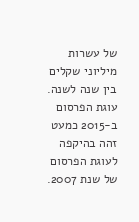של עשרות מיליוני שקלים בין שנה לשנה. עוגת הפרסום ב-2015 כמעט זהה בהיקפה לעוגת הפרסום של שנת 2007.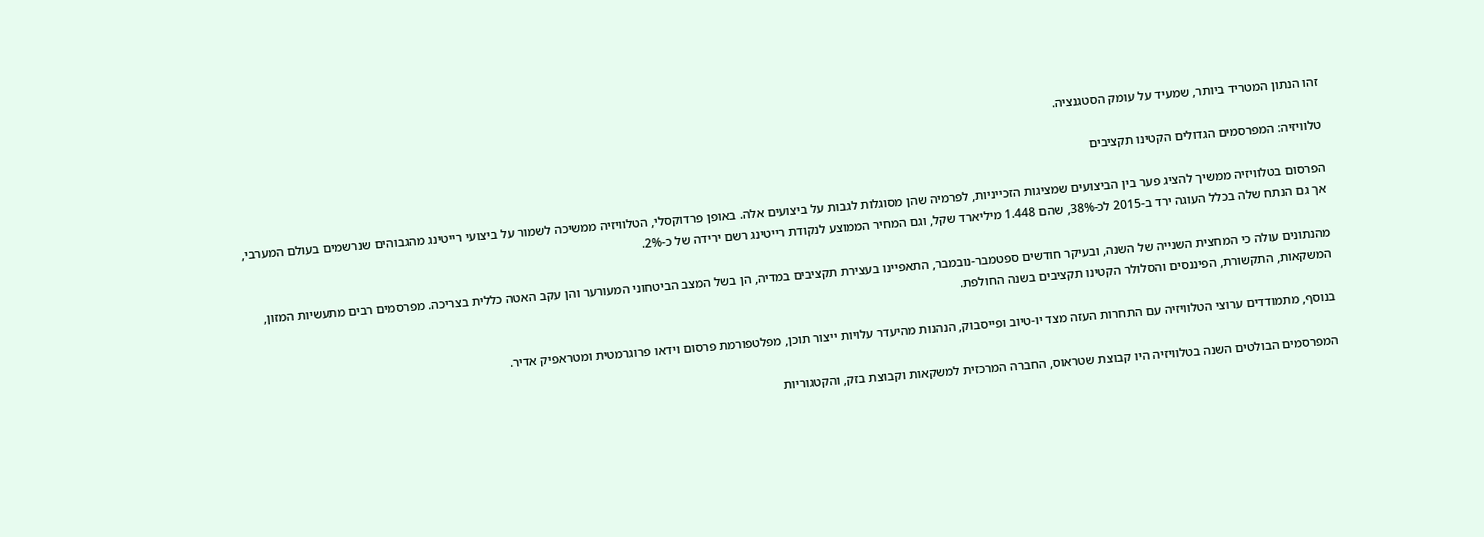זהו הנתון המטריד ביותר, שמעיד על עומק הסטגנציה.

טלוויזיה: המפרסמים הגדולים הקטינו תקציבים

הפרסום בטלוויזיה ממשיך להציג פער בין הביצועים שמציגות הזכייניות, לפרמיה שהן מסוגלות לגבות על ביצועים אלה. באופן פרדוקסלי, הטלוויזיה ממשיכה לשמור על ביצועי רייטינג מהגבוהים שנרשמים בעולם המערבי, אך גם הנתח שלה בכלל העוגה ירד ב-2015 לכ-38%, שהם 1.448 מיליארד שקל, וגם המחיר הממוצע לנקודת רייטינג רשם ירידה של כ-2%.

מהנתונים עולה כי המחצית השנייה של השנה, ובעיקר חודשים ספטמבר-נובמבר, התאפיינו בעצירת תקציבים במדיה, הן בשל המצב הביטחוני המעורער והן עקב האטה כללית בצריכה. מפרסמים רבים מתעשיות המזון, המשקאות, התקשורת, הפיננסים והסלולר הקטינו תקציבים בשנה החולפת.

בנוסף, מתמודדים ערוצי הטלוויזיה עם התחרות העזה מצד יו-טיוב ופייסבוק, הנהנות מהיעדר עלויות ייצור תוכן, מפלטפורמת פרסום וידאו פרוגרמטית ומטראפיק אדיר.

המפרסמים הבולטים השנה בטלוויזיה היו קבוצת שטראוס, החברה המרכזית למשקאות וקבוצת בזק, והקטגוריות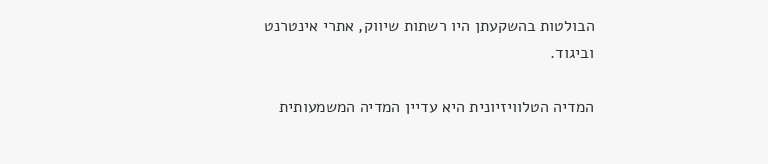הבולטות בהשקעתן היו רשתות שיווק, אתרי אינטרנט וביגוד.

המדיה הטלוויזיונית היא עדיין המדיה המשמעותית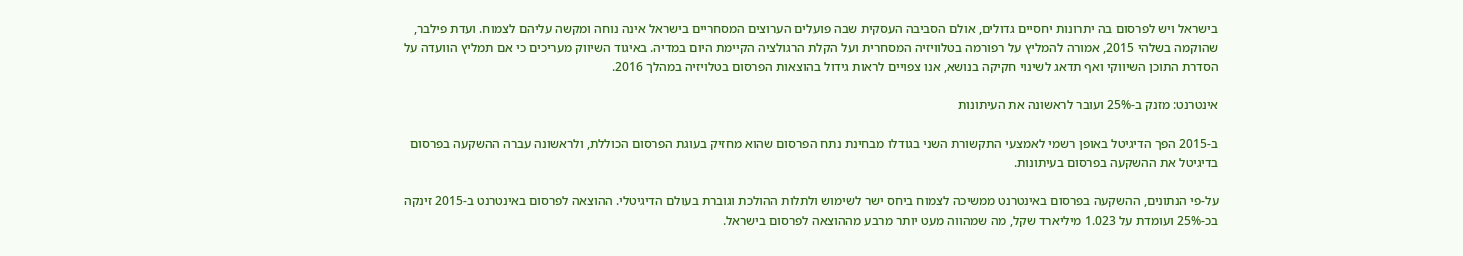בישראל ויש לפרסום בה יתרונות יחסיים גדולים, אולם הסביבה העסקית שבה פועלים הערוצים המסחריים בישראל אינה נוחה ומקשה עליהם לצמוח. ועדת פילבר, שהוקמה בשלהי 2015, אמורה להמליץ על רפורמה בטלוויזיה המסחרית ועל הקלת הרגולציה הקיימת היום במדיה. באיגוד השיווק מעריכים כי אם תמליץ הוועדה על הסדרת התוכן השיווקי ואף תדאג לשינוי חקיקה בנושא, אנו צפויים לראות גידול בהוצאות הפרסום בטלויזיה במהלך 2016.

אינטרנט: מזנק ב-25% ועובר לראשונה את העיתונות

ב-2015 הפך הדיגיטל באופן רשמי לאמצעי התקשורת השני בגודלו מבחינת נתח הפרסום שהוא מחזיק בעוגת הפרסום הכוללת, ולראשונה עברה ההשקעה בפרסום בדיגיטל את ההשקעה בפרסום בעיתונות.

על-פי הנתונים, ההשקעה בפרסום באינטרנט ממשיכה לצמוח ביחס ישר לשימוש ולתלות ההולכת וגוברת בעולם הדיגיטלי. ההוצאה לפרסום באינטרנט ב-2015 זינקה בכ-25% ועומדת על 1.023 מיליארד שקל, מה שמהווה מעט יותר מרבע מההוצאה לפרסום בישראל.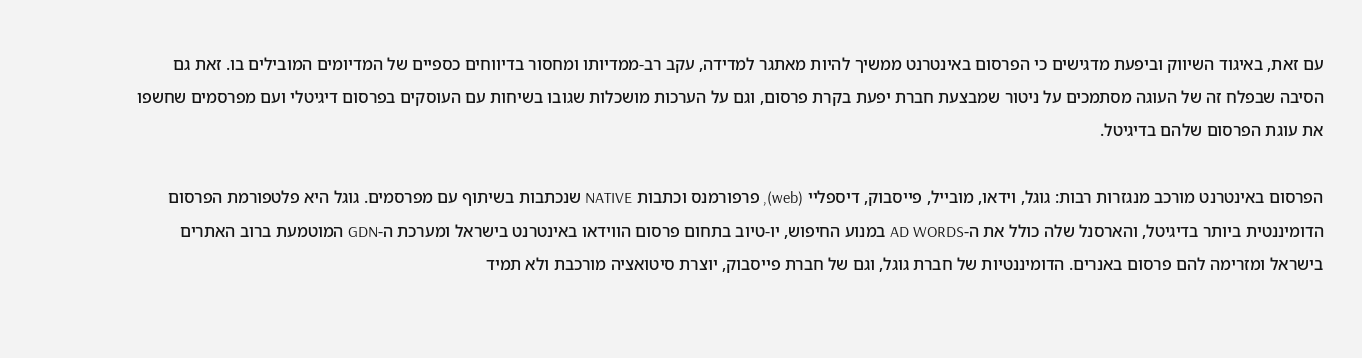עם זאת, באיגוד השיווק וביפעת מדגישים כי הפרסום באינטרנט ממשיך להיות מאתגר למדידה, עקב רב-ממדיותו ומחסור בדיווחים כספיים של המדיומים המובילים בו. זאת גם הסיבה שבפלח זה של העוגה מסתמכים על ניטור שמבצעת חברת יפעת בקרת פרסום, וגם על הערכות מושכלות שגובו בשיחות עם העוסקים בפרסום דיגיטלי ועם מפרסמים שחשפו את עוגת הפרסום שלהם בדיגיטל.

הפרסום באינטרנט מורכב מנגזרות רבות: גוגל, וידאו, מובייל, פייסבוק, דיספליי (web), פרפורמנס וכתבות NATIVE שנכתבות בשיתוף עם מפרסמים. גוגל היא פלטפורמת הפרסום הדומיננטית ביותר בדיגיטל, והארסנל שלה כולל את ה-AD WORDS במנוע החיפוש, יו-טיוב בתחום פרסום הווידאו באינטרנט בישראל ומערכת ה-GDN המוטמעת ברוב האתרים בישראל ומזרימה להם פרסום באנרים. הדומיננטיות של חברת גוגל, וגם של חברת פייסבוק, יוצרת סיטואציה מורכבת ולא תמיד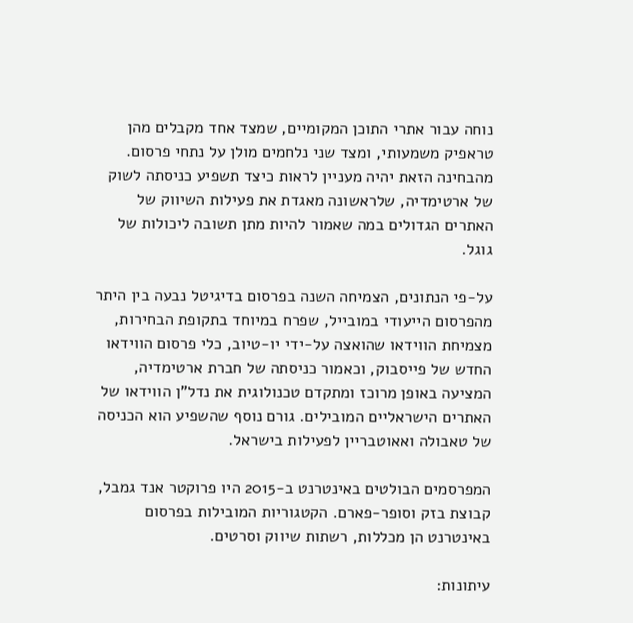נוחה עבור אתרי התוכן המקומיים, שמצד אחד מקבלים מהן טראפיק משמעותי, ומצד שני נלחמים מולן על נתחי פרסום. מהבחינה הזאת יהיה מעניין לראות כיצד תשפיע כניסתה לשוק של ארטימדיה, שלראשונה מאגדת את פעילות השיווק של האתרים הגדולים במה שאמור להיות מתן תשובה ליכולות של גוגל.

על-פי הנתונים, הצמיחה השנה בפרסום בדיגיטל נבעה בין היתר מהפרסום הייעודי במובייל, שפרח במיוחד בתקופת הבחירות, מצמיחת הווידאו שהואצה על-ידי יו-טיוב, כלי פרסום הווידאו החדש של פייסבוק, וכאמור כניסתה של חברת ארטימדיה, המציעה באופן מרוכז ומתקדם טכנולוגית את נדל"ן הווידאו של האתרים הישראליים המובילים. גורם נוסף שהשפיע הוא הכניסה של טאבולה ואאוטבריין לפעילות בישראל.

המפרסמים הבולטים באינטרנט ב-2015 היו פרוקטר אנד גמבל, קבוצת בזק וסופר-פארם. הקטגוריות המובילות בפרסום באינטרנט הן מכללות, רשתות שיווק וסרטים.

עיתונות: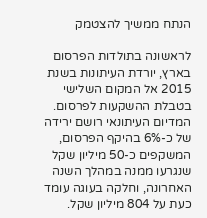הנתח ממשיך להצטמק

לראשונה בתולדות הפרסום בארץ, יורדת העיתונות בשנת 2015 אל המקום השלישי בטבלת ההשקעות לפרסום. המדיום העיתונאי רושם ירידה של כ-6% בהיקף הפרסום, המשקפים כ-50 מיליון שקל שנגרעו ממנה במהלך השנה האחרונה, וחלקה בעוגה עומד כעת על 804 מיליון שקל.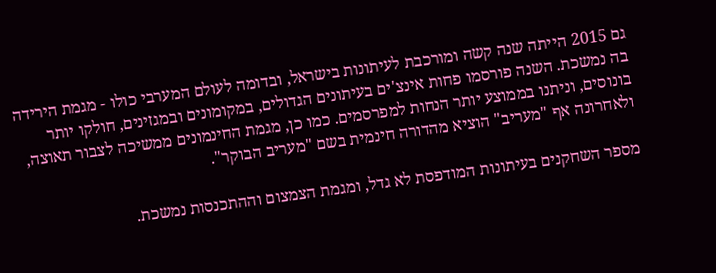גם 2015 הייתה שנה קשה ומורכבת לעיתונות בישראל, ובדומה לעולם המערבי כולו - מגמת הירידה בה נמשכת. השנה פורסמו פחות אינצ'ים בעיתונים הגדולים, במקומונים ובמגזינים, חולקו יותר בונוסים, וניתנו בממוצע יותר הנחות למפרסמים. כמו כן, מגמת החינמונים ממשיכה לצבור תאוצה, ולאחרונה אף "מעריב" הוציא מהדורה חינמית בשם "מעריב הבוקר".

מספר השחקנים בעיתונות המודפסת לא גדל, ומגמת הצמצום וההתכנסות נמשכת.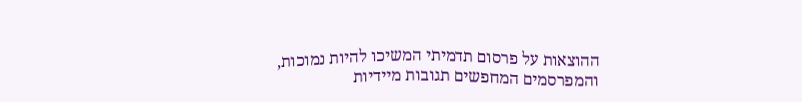ההוצאות על פרסום תדמיתי המשיכו להיות נמוכות, והמפרסמים המחפשים תגובות מיידיות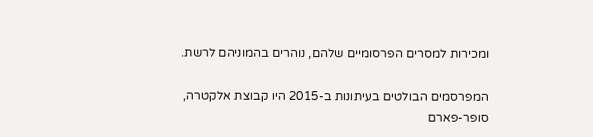ומכירות למסרים הפרסומיים שלהם, נוהרים בהמוניהם לרשת.

המפרסמים הבולטים בעיתונות ב-2015 היו קבוצת אלקטרה, סופר-פארם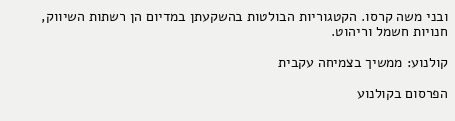ובני משה קרסו. הקטגוריות הבולטות בהשקעתן במדיום הן רשתות השיווק, חנויות חשמל וריהוט.

קולנוע: ממשיך בצמיחה עקבית

הפרסום בקולנוע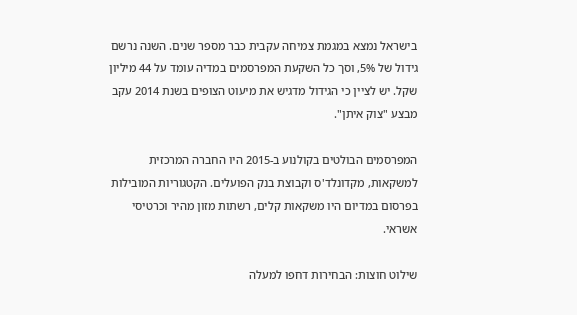בישראל נמצא במגמת צמיחה עקבית כבר מספר שנים. השנה נרשם גידול של 5%, וסך כל השקעת המפרסמים במדיה עומד על 44 מיליון שקל. יש לציין כי הגידול מדגיש את מיעוט הצופים בשנת 2014 עקב מבצע "צוק איתן".

המפרסמים הבולטים בקולנוע ב-2015 היו החברה המרכזית למשקאות, מקדונלד'ס וקבוצת בנק הפועלים. הקטגוריות המובילות בפרסום במדיום היו משקאות קלים, רשתות מזון מהיר וכרטיסי אשראי.

שילוט חוצות: הבחירות דחפו למעלה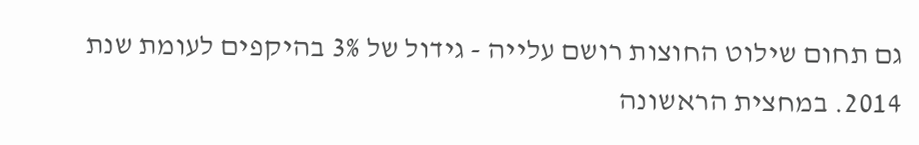גם תחום שילוט החוצות רושם עלייה - גידול של 3% בהיקפים לעומת שנת 2014. במחצית הראשונה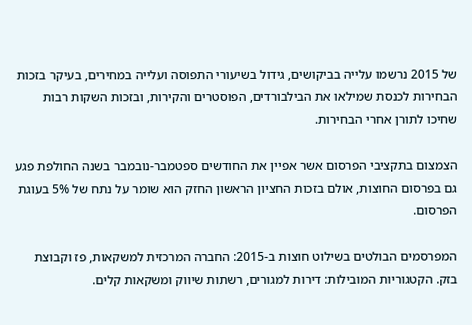של 2015 נרשמו עלייה בביקושים, גידול בשיעורי התפוסה ועלייה במחירים, בעיקר בזכות הבחירות לכנסת שמילאו את הבילבורדים, הפוסטרים והקירות, ובזכות השקות רבות שחיכו לתורן אחרי הבחירות.

הצמצום בתקציבי הפרסום אשר אפיין את החודשים ספטמבר-נובמבר בשנה החולפת פגע גם בפרסום החוצות, אולם בזכות החציון הראשון החזק הוא שומר על נתח של 5% בעוגת הפרסום.

המפרסמים הבולטים בשילוט חוצות ב-2015: החברה המרכזית למשקאות, פז וקבוצת בזק. הקטגוריות המובילות: דירות למגורים, רשתות שיווק ומשקאות קלים.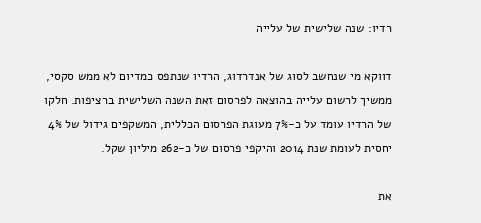רדיו: שנה שלישית של עלייה

דווקא מי שנחשב לסוג של אנדרדוג, הרדיו שנתפס כמדיום לא ממש סקסי, ממשיך לרשום עלייה בהוצאה לפרסום זאת השנה השלישית ברציפות. חלקו של הרדיו עומד על כ-7% מעוגת הפרסום הכללית, המשקפים גידול של 4% יחסית לעומת שנת 2014 והיקפי פרסום של כ-262 מיליון שקל.

את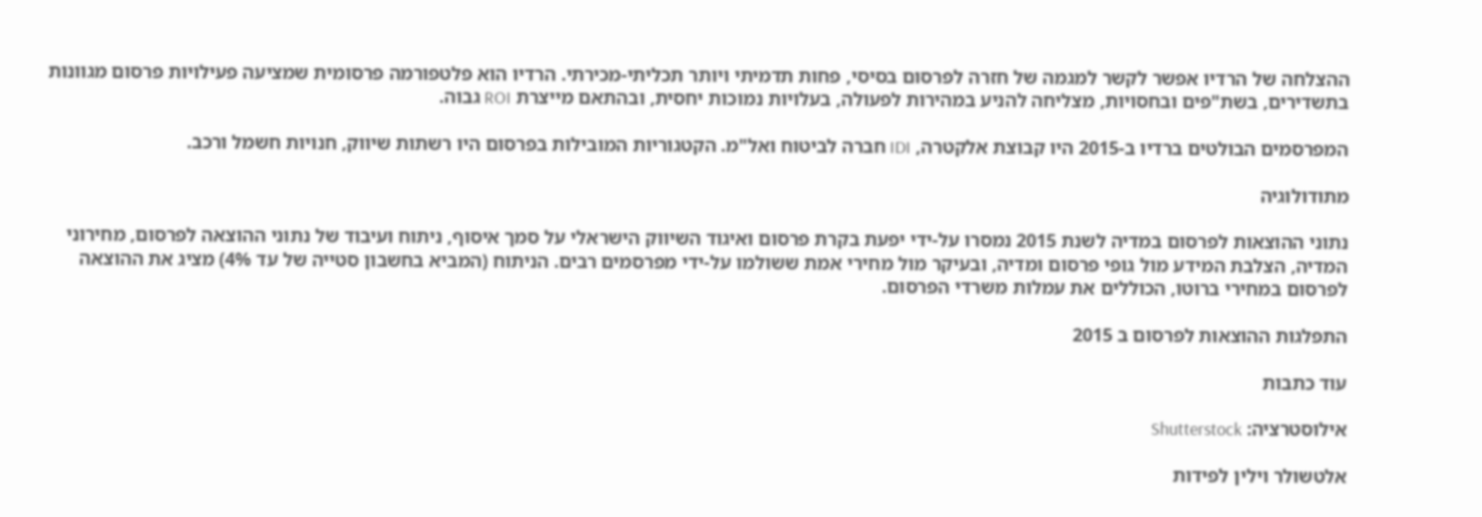ההצלחה של הרדיו אפשר לקשר למגמה של חזרה לפרסום בסיסי, פחות תדמיתי ויותר תכליתי-מכירתי. הרדיו הוא פלטפורמה פרסומית שמציעה פעילויות פרסום מגוונות בתשדירים, בשת"פים ובחסויות, מצליחה להניע במהירות לפעולה, בעלויות נמוכות יחסית, ובהתאם מייצרת ROI גבוה.

המפרסמים הבולטים ברדיו ב-2015 היו קבוצת אלקטרה, IDI חברה לביטוח ואל"מ. הקטגוריות המובילות בפרסום היו רשתות שיווק, חנויות חשמל ורכב.

מתודולוגיה

נתוני ההוצאות לפרסום במדיה לשנת 2015 נמסרו על-ידי יפעת בקרת פרסום ואיגוד השיווק הישראלי על סמך איסוף, ניתוח ועיבוד של נתוני ההוצאה לפרסום, מחירוני המדיה, הצלבת המידע מול גופי פרסום ומדיה, ובעיקר מול מחירי אמת ששולמו על-ידי מפרסמים רבים. הניתוח (המביא בחשבון סטייה של עד 4%) מציג את ההוצאה לפרסום במחירי ברוטו, הכוללים את עמלות משרדי הפרסום.

התפלגות ההוצאות לפרסום ב 2015

עוד כתבות

אילוסטרציה: Shutterstock

אלטשולר וילין לפידות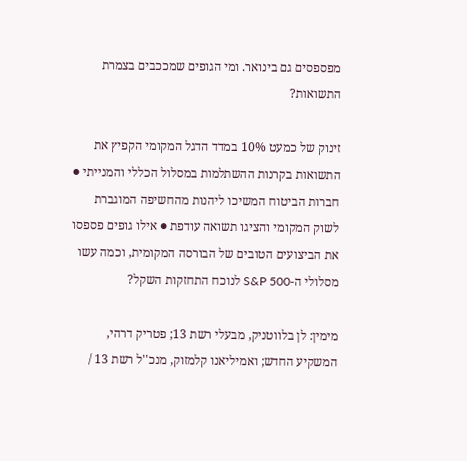מפספסים גם בינואר. ומי הגופים שמככבים בצמרת התשואות?

זינוק של כמעט 10% במדד הדגל המקומי הקפיץ את התשואות בקרנות ההשתלמות במסלול הכללי והמנייתי ● חברות הביטוח המשיכו ליהנות מהחשיפה המוגברת לשוק המקומי והציגו תשואה עודפת ● אילו גופים פספסו את הביצועים הטובים של הבורסה המקומית, וכמה עשו מסלולי ה-S&P 500 לנוכח התחזקות השקל?

מימין: לן בלווטניק, מבעלי רשת 13; פטריק דרהי, המשקיע החדש; ואמיליאנו קלמזוק, מנכ''ל רשת 13 /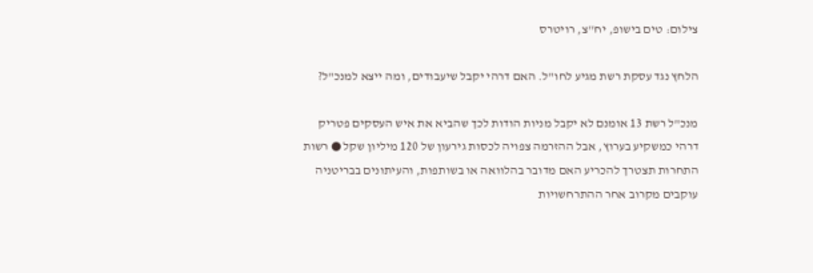צילום: טים בישופ, יח''צ, רויטרס

הלחץ נגד עסקת רשת מגיע לחו"ל. האם דרהי יקבל שיעבודים, ומה ייצא למנכ"ל?

מנכ"ל רשת 13 אומנם לא יקבל מניות הודות לכך שהביא את איש העסקים פטריק דרהי כמשקיע בערוץ, אבל ההזרמה צפויה לכסות גירעון של 120 מיליון שקל ● רשות התחרות תצטרך להכריע האם מדובר בהלוואה או בשותפות, והעיתונים בבריטניה עוקבים מקרוב אחר ההתרחשויות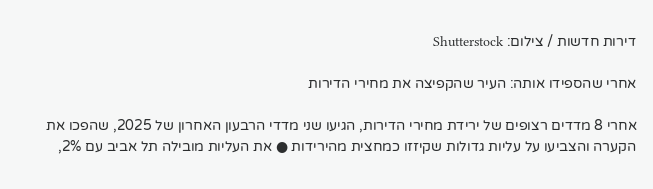דירות חדשות / צילום: Shutterstock

אחרי שהספידו אותה: העיר שהקפיצה את מחירי הדירות

אחרי 8 מדדים רצופים של ירידת מחירי הדירות, הגיעו שני מדדי הרבעון האחרון של 2025, שהפכו את הקערה והצביעו על עליות גדולות שקיזזו כמחצית מהירידות ● את העליות מובילה תל אביב עם 2%,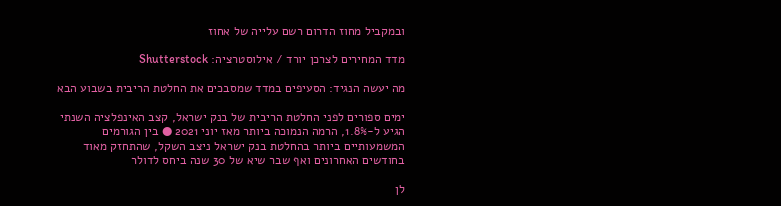ובמקביל מחוז הדרום רשם עלייה של אחוז

מדד המחירים לצרכן יורד / אילוסטרציה: Shutterstock

מה יעשה הנגיד: הסעיפים במדד שמסבכים את החלטת הריבית בשבוע הבא

ימים ספורים לפני החלטת הריבית של בנק ישראל, קצב האינפלציה השנתי הגיע ל-1.8%, הרמה הנמוכה ביותר מאז יוני 2021 ● בין הגורמים המשמעותיים ביותר בהחלטת בנק ישראל ניצב השקל, שהתחזק מאוד בחודשים האחרונים ואף שבר שיא של 30 שנה ביחס לדולר

לן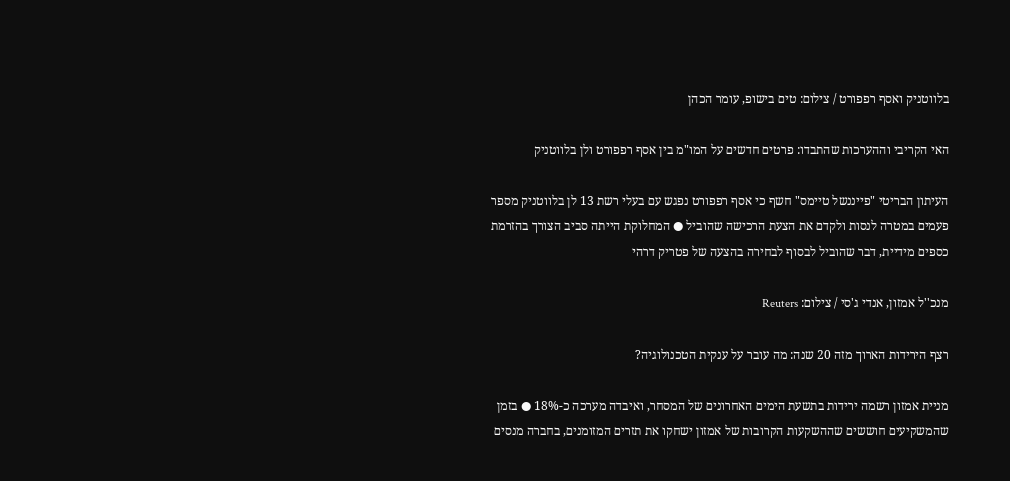בלווטניק ואסף רפפורט / צילום: טים בישופ, עומר הכהן

האי הקריבי וההערכות שהתבדו: פרטים חדשים על המו"מ בין אסף רפפורט ולן בלווטניק

העיתון הבריטי "פייננשל טיימס" חשף כי אסף רפפורט נפגש עם בעלי רשת 13 לן בלווטניק מספר פעמים במטרה לנסות ולקדם את הצעת הרכישה שהוביל ● המחלוקת הייתה סביב הצורך בהזרמת כספים מידיית, דבר שהוביל לבסוף לבחירה בהצעה של פטריק דרהי

מנכ''ל אמזון, אנדי ג'סי / צילום: Reuters

רצף הירידות הארוך מזה 20 שנה: מה עובר על ענקית הטכנולוגיה?

מניית אמזון רשמה ירידות בתשעת הימים האחרונים של המסחר, ואיבדה מערכה כ-18% ● בזמן שהמשקיעים חוששים שההשקעות הקרובות של אמזון ישחקו את תזרים המזומנים, בחברה מנסים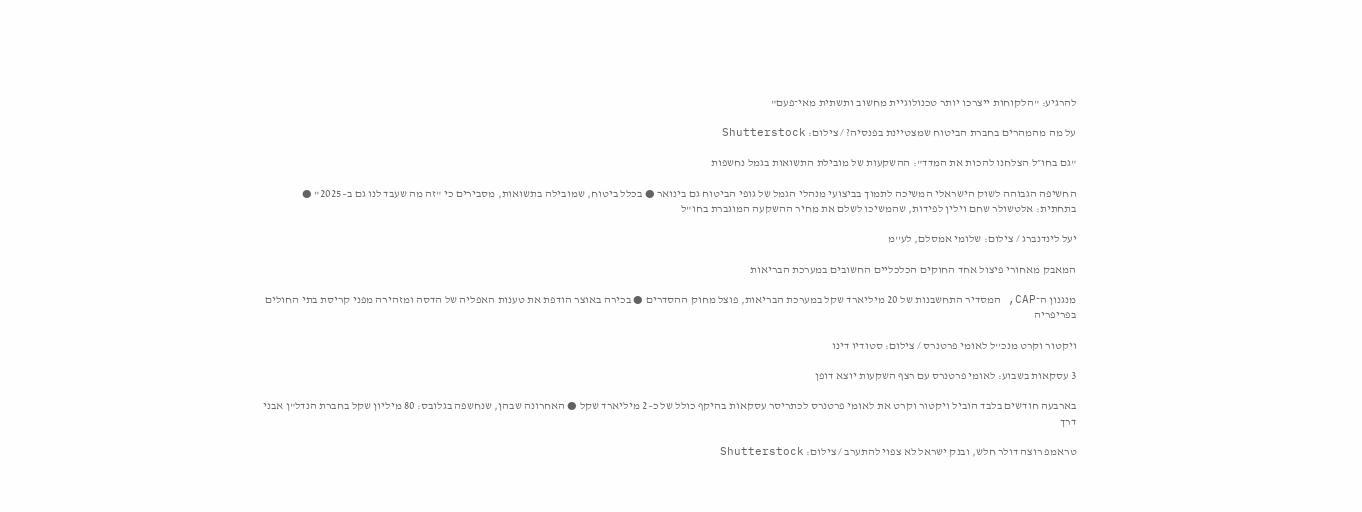להרגיע: "הלקוחות ייצרכו יותר טכנולוגיית מחשוב ותשתית מאי־פעם"

על מה מהמהרים בחברת הביטוח שמצטיינת בפנסיה? / צילום: Shutterstock

"גם בחו״ל הצלחנו להכות את המדד": ההשקעות של מובילת התשואות בגמל נחשפות

החשיפה הגבוהה לשוק הישראלי המשיכה לתמוך בביצועי מנהלי הגמל של גופי הביטוח גם בינואר ● בכלל ביטוח, שמובילה בתשואות, מסבירים כי "זה מה שעבד לנו גם ב–2025" ● בתחתית: אלטשולר שחם וילין לפידות, שהמשיכו לשלם את מחיר ההשקעה המוגברת בחו"ל

יעל לינדנברג / צילום: שלומי אמסלם, לע''מ

המאבק מאחורי פיצול אחד החוקים הכלכליים החשובים במערכת הבריאות

מנגנון ה־CAP, המסדיר התחשבנות של 20 מיליארד שקל במערכת הבריאות, פוצל מחוק ההסדרים ● בכירה באוצר הודפת את טענות האפליה של הדסה ומזהירה מפני קריסת בתי החולים בפריפריה

ויקטור וקרט מנכ''ל לאומי פרטנרס / צילום: סטודיו דינו

3 עסקאות בשבוע: לאומי פרטנרס עם רצף השקעות יוצא דופן

בארבעה חודשים בלבד הוביל ויקטור וקרט את לאומי פרטנרס לכתריסר עסקאות בהיקף כולל של כ–2 מיליארד שקל ● האחרונה שבהן, שנחשפה בגלובס: 80 מיליון שקל בחברת הנדל"ן אבני דרך

טראמפ רוצה דולר חלש, ובנק ישראל לא צפוי להתערב / צילום: Shutterstock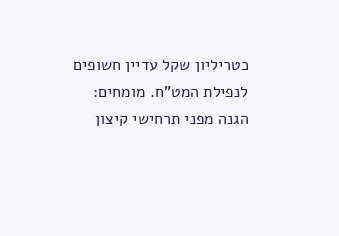כטריליון שקל עדיין חשופים לנפילת המט"ח. מומחים: הגנה מפני תרחישי קיצון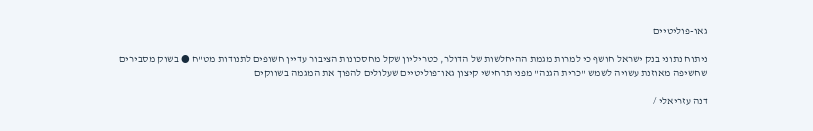גאו-פוליטיים

ניתוח נתוני בנק ישראל חושף כי למרות מגמת ההיחלשות של הדולר, כטריליון שקל מחסכונות הציבור עדיין חשופים לתנודות מט"ח ● בשוק מסבירים שחשיפה מאוזנת עשויה לשמש "כרית הגנה" מפני תרחישי קיצון גאו־פוליטיים שעלולים להפוך את המגמה בשווקים

דנה עזריאלי /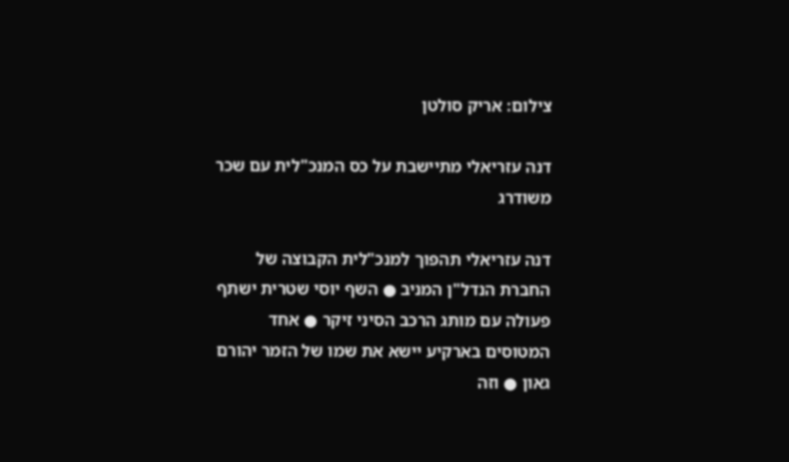צילום: אריק סולטן

דנה עזריאלי מתיישבת על כס המנכ"לית עם שכר משודרג

דנה עזריאלי תהפוך למנכ"לית הקבוצה של החברת הנדל"ן המניב ● השף יוסי שטרית ישתף פעולה עם מותג הרכב הסיני זיקר ● אחד המטוסים בארקיע יישא את שמו של הזמר יהורם גאון ● וזה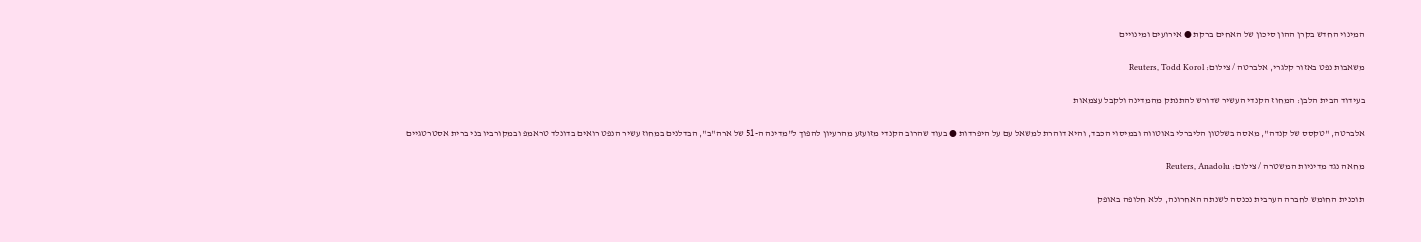המינוי החדש בקרן ההון סיכון של האחים ברקת ● אירועים ומינויים

משאבות נפט באזור קלגרי, אלברטה / צילום: Reuters, Todd Korol

בעידוד הבית הלבן: המחוז הקנדי העשיר שדורש להתנתק מהמדינה ולקבל עצמאות

אלברטה, "טקסס של קנדה", מאסה בשלטון הליברלי באוטווה ובמיסוי הכבד, והיא דוהרת למשאל עם על היפרדות ● בעוד שהרוב הקנדי מזועזע מהרעיון להפוך ל"מדינה ה-51 של ארה"ב", הבדלנים במחוז עשיר הנפט רואים בדונלד טראמפ ובמקורביו בני ברית אסטרטגיים

מחאה נגד מדיניות המשטרה / צילום: Reuters, Anadolu

תוכנית החומש לחברה הערבית נכנסה לשנתה האחרונה, ללא חלופה באופק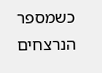כשמספר הנרצחים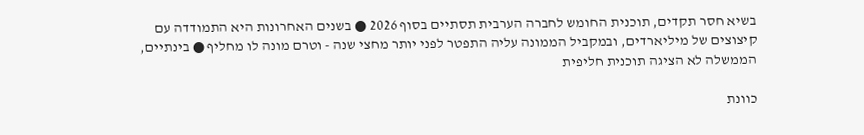בשיא חסר תקדים, תוכנית החומש לחברה הערבית תסתיים בסוף 2026 ● בשנים האחרונות היא התמודדה עם קיצוצים של מיליארדים, ובמקביל הממונה עליה התפטר לפני יותר מחצי שנה - וטרם מונה לו מחליף ● בינתיים, הממשלה לא הציגה תוכנית חליפית

כוונת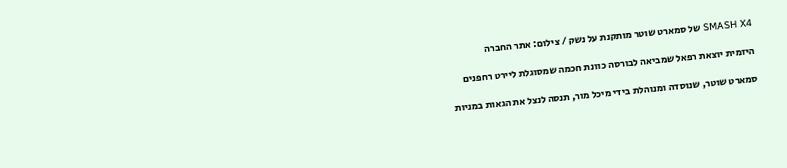SMASH X4 של סמארט שוטר מותקנת על נשק / צילום: אתר החברה

היזמית יוצאת רפאל שמביאה לבורסה כוונת חכמה שמסוגלת ליירט רחפנים

סמארט שוטר, שנוסדה ומנוהלת בידי מיכל מור, תנסה לנצל את הגאות במניות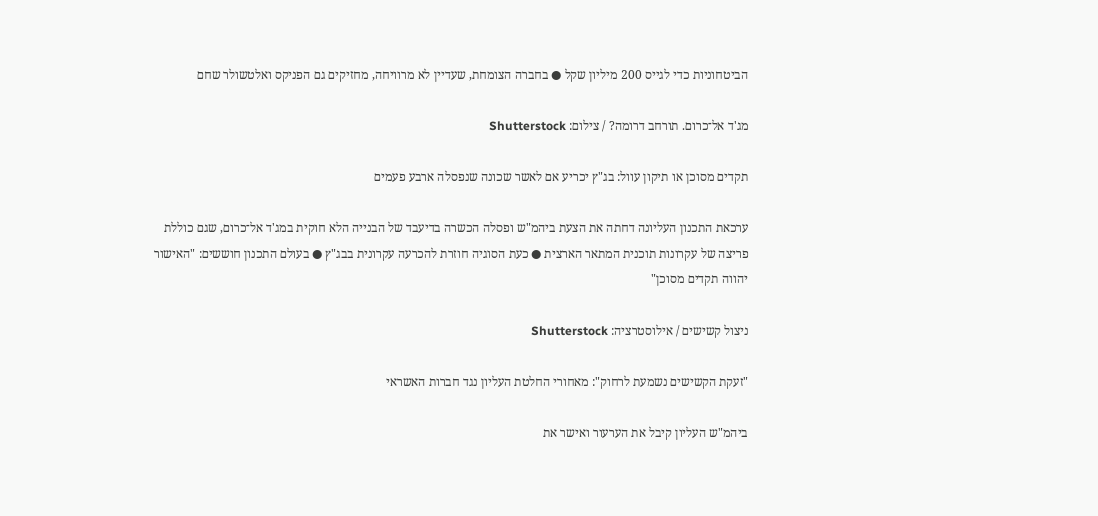הביטחוניות כדי לגייס 200 מיליון שקל ● בחברה הצומחת, שעדיין לא מרוויחה, מחזיקים גם הפניקס ואלטשולר שחם

מג'ד אל־כרום. תורחב דרומה? / צילום: Shutterstock

תקדים מסוכן או תיקון עוול: בג"ץ יכריע אם לאשר שכונה שנפסלה ארבע פעמים

ערכאת התכנון העליונה דחתה את הצעת ביהמ"ש ופסלה הכשרה בדיעבד של הבנייה הלא חוקית במג'ד אל־כרום, שגם כוללת פריצה של עקרונות תוכנית המתאר הארצית ● כעת הסוגיה חוזרת להכרעה עקרונית בבג"ץ ● בעולם התכנון חוששים: "האישור יהווה תקדים מסוכן"

ניצול קשישים / אילוסטרציה: Shutterstock

"זעקת הקשישים נשמעת לרחוק": מאחורי החלטת העליון נגד חברות האשראי

ביהמ"ש העליון קיבל את הערעור ואישר את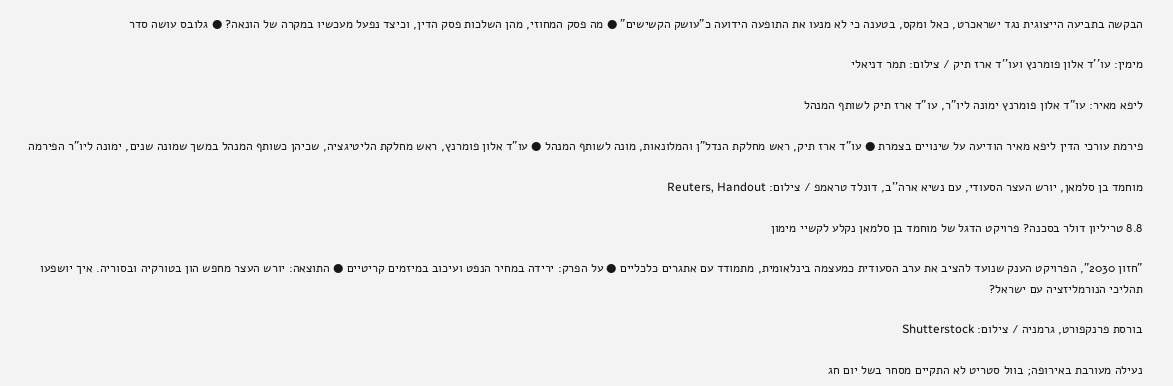הבקשה בתביעה הייצוגית נגד ישראכרט, כאל ומקס, בטענה כי לא מנעו את התופעה הידועה כ"עושק הקשישים" ● מה פסק המחוזי, מהן השלכות פסק הדין, וכיצד נפעל מעכשיו במקרה של הונאה? ● גלובס עושה סדר

מימין: עו''ד אלון פומרנץ ועו''ד ארז תיק / צילום: תמר דניאלי

ליפא מאיר: עו"ד אלון פומרנץ ימונה ליו"ר, עו"ד ארז תיק לשותף המנהל

פירמת עורכי הדין ליפא מאיר הודיעה על שינויים בצמרת ● עו"ד ארז תיק, ראש מחלקת הנדל"ן והמלונאות, מונה לשותף המנהל ● עו"ד אלון פומרנץ, ראש מחלקת הליטיגציה, שכיהן כשותף המנהל במשך שמונה שנים, ימונה ליו"ר הפירמה

מוחמד בן סלמאן, יורש העצר הסעודי, עם נשיא ארה''ב, דונלד טראמפ / צילום: Reuters, Handout

8.8 טריליון דולר בסכנה? פרויקט הדגל של מוחמד בן סלמאן נקלע לקשיי מימון

"חזון 2030", הפרויקט הענק שנועד להציב את ערב הסעודית כמעצמה בינלאומית, מתמודד עם אתגרים כלכליים ● על הפרק: ירידה במחיר הנפט ועיכוב במיזמים קריטיים ● התוצאה: יורש העצר מחפש הון בטורקיה ובסוריה. איך יושפעו תהליכי הנורמליזציה עם ישראל?

בורסת פרנקפורט, גרמניה / צילום: Shutterstock

נעילה מעורבת באירופה; בוול סטריט לא התקיים מסחר בשל יום חג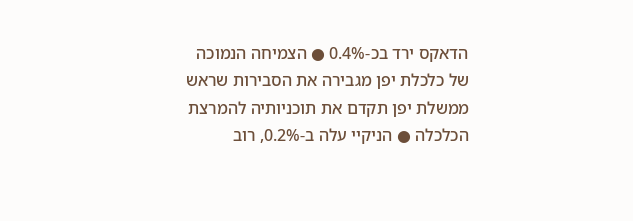הדאקס ירד בכ-0.4% ● הצמיחה הנמוכה של כלכלת יפן מגבירה את הסבירות שראש ממשלת יפן תקדם את תוכניותיה להמרצת הכלכלה ● הניקיי עלה ב-0.2%, רוב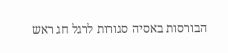הבורסות באסיה סגורות לרגל חג ראש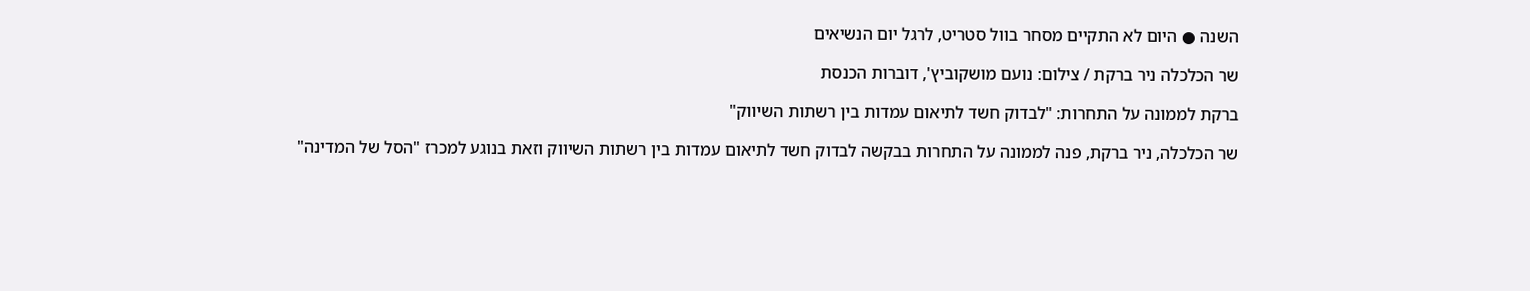השנה ● היום לא התקיים מסחר בוול סטריט, לרגל יום הנשיאים

שר הכלכלה ניר ברקת / צילום: נועם מושקוביץ', דוברות הכנסת

ברקת לממונה על התחרות: "לבדוק חשד לתיאום עמדות בין רשתות השיווק"

שר הכלכלה, ניר ברקת, פנה לממונה על התחרות בבקשה לבדוק חשד לתיאום עמדות בין רשתות השיווק וזאת בנוגע למכרז "הסל של המדינה"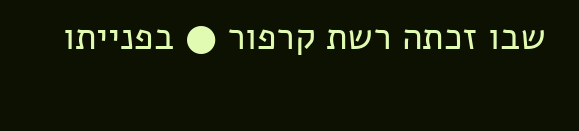שבו זכתה רשת קרפור ● בפנייתו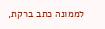לממונה כתב ברקת,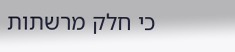כי חלק מרשתות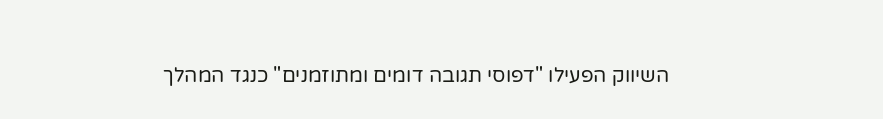השיווק הפעילו "דפוסי תגובה דומים ומתוזמנים" כנגד המהלך